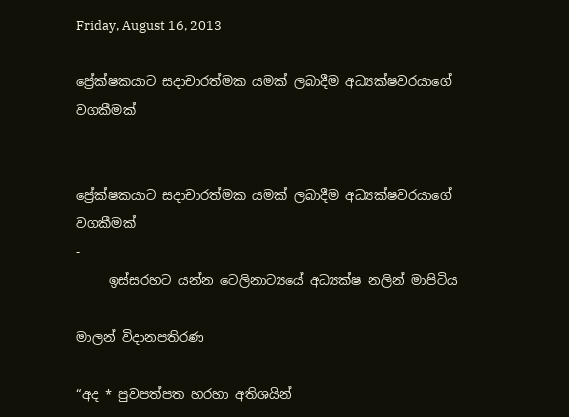Friday, August 16, 2013

ප්‍රේක්ෂකයාට සදාචාරත්මක යමක් ලබාදීම අධ්‍යක්ෂවරයාගේ වගකීමක්


ප්‍රේක්ෂකයාට සදාචාරත්මක යමක් ලබාදීම අධ්‍යක්ෂවරයාගේ වගකීමක්
-
     ඉස්සරහට යන්න ටෙලිනාට්‍යයේ අධ්‍යක්ෂ නලින් මාපිටිය

මාලන් විදානපතිරණ

“අද * පුවපත්පත හරහා අතිශයින්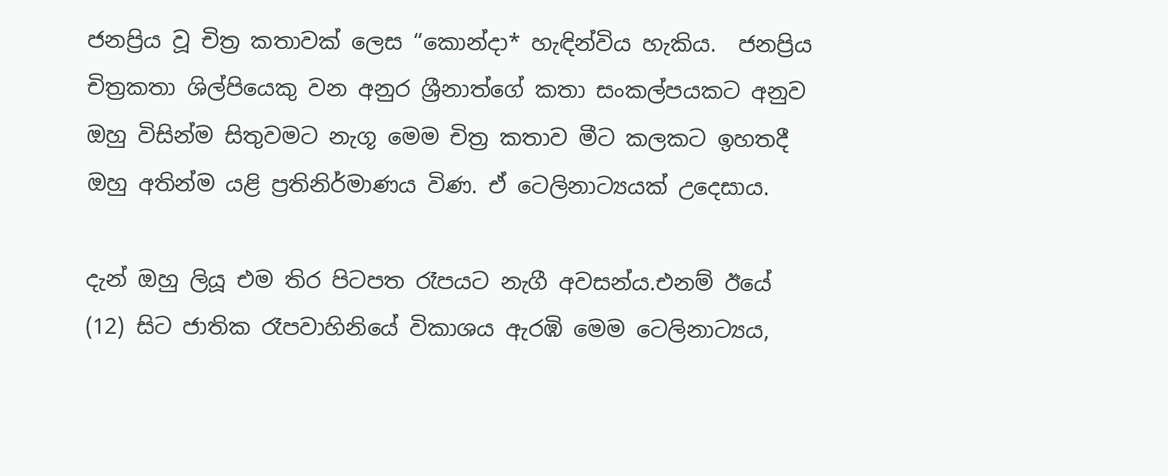ජනප්‍රිය වූ චිත්‍ර කතාවක් ලෙස “කොන්දා* හැඳින්විය හැකිය.  ජනප්‍රිය චිත්‍රකතා ශිල්පියෙකු වන අනුර ශ්‍රීනාත්ගේ කතා සංකල්පයකට අනුව ඔහු විසින්ම සිතුවමට නැගූ මෙම චිත්‍ර කතාව මීට කලකට ඉහතදී ඔහු අතින්ම යළි ප්‍රතිනිර්මාණය විණ. ඒ ටෙලිනාට්‍යයක් උදෙසාය.

දැන් ඔහු ලියූ එම තිර පිටපත රෑපයට නැගී අවසන්ය.එනම් ඊයේ (12) සිට ජාතික රෑපවාහිනියේ විකාශය ඇරඹි මෙම ටෙලිනාට්‍යය,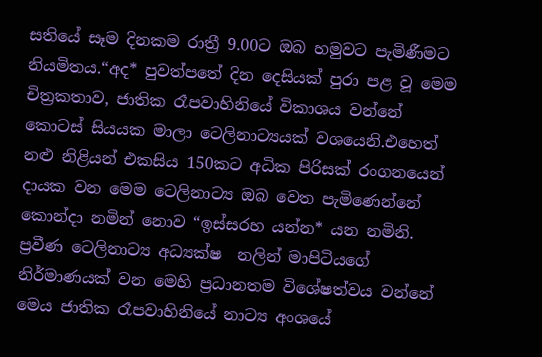සතියේ සෑම දිනකම රාත්‍රී 9.00ට ඔබ හමුවට පැමිණීමට නියමිතය.“අද* පුවත්පතේ දින දෙසියක් පුරා පළ වූ මෙම චිත්‍රකතාව, ජාතික රෑපවාහිනියේ විකාශය වන්නේ කොටස් සියයක මාලා ටෙලිනාට්‍යයක් වශයෙනි.එහෙත් නළු නිළියන් එකසිය 150කට අධික පිරිසක් රංගනයෙන් දායක වන මෙම ටෙලිනාට්‍ය ඔබ වෙත පැමිණෙන්නේ කොන්දා නමින් නොව “ඉස්සරහ යන්න* යන නමිනි. ප්‍රවීණ ටෙලිනාට්‍ය අධ්‍යක්ෂ  නලින් මාපිටියගේ නිර්මාණයක් වන මෙහි ප්‍රධානතම විශේෂත්වය වන්නේ මෙය ජාතික රෑපවාහිනියේ නාට්‍ය අංශයේ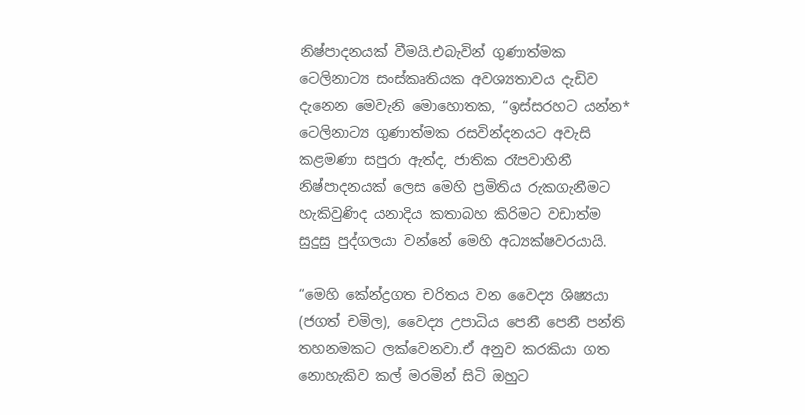නිෂ්පාදනයක් වීමයි.එබැවින් ගුණාත්මක ටෙලිනාට්‍ය සංස්කෘතියක අවශ්‍යතාවය දැඩිව දැනෙන මෙවැනි මොහොතක, “ඉස්සරහට යන්න* ටෙලිනාට්‍ය ගුණාත්මක රසවින්දනයට අවැසි කළමණා සපුරා ඇත්ද, ජාතික රෑපවාහිනී නිෂ්පාදනයක් ලෙස මෙහි ප්‍රමිතිය රුකගැනීමට හැකිවුණිද යනාදිය කතාබහ කිරිමට වඩාත්ම සුදුසු පුද්ගලයා වන්නේ මෙහි අධ්‍යක්ෂවරයායි.

“මෙහි කේන්ද්‍රගත චරිතය වන වෛද්‍ය ශිෂ්‍යයා (ජගත් චමිල), වෛද්‍ය උපාධිය පෙනී පෙනී පන්ති තහනමකට ලක්වෙනවා.ඒ අනුව කරකියා ගත නොහැකිව කල් මරමින් සිටි ඔහුට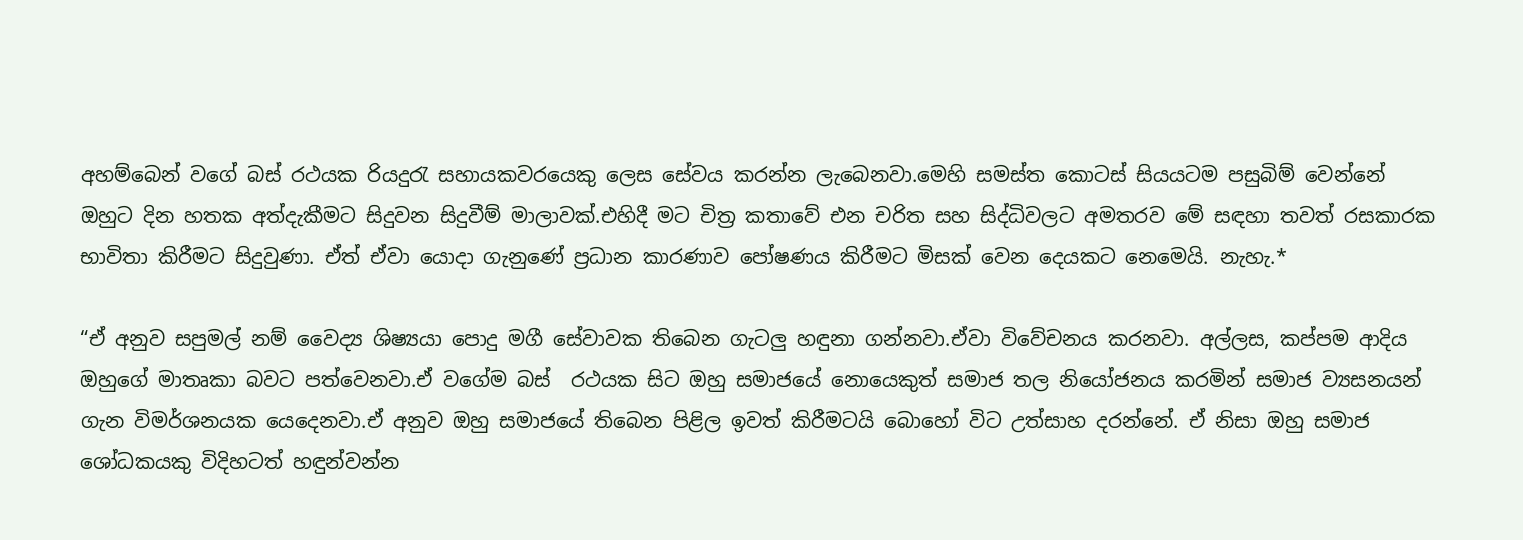අහම්බෙන් වගේ බස් රථයක රියදුරැ සහායකවරයෙකු ලෙස සේවය කරන්න ලැබෙනවා.මෙහි සමස්ත කොටස් සියයටම පසුබිම් වෙන්නේ ඔහුට දින හතක අත්දැකීමට සිදුවන සිදුවීම් මාලාවක්.එහිදී මට චිත්‍ර කතාවේ එන චරිත සහ සිද්ධිවලට අමතරව මේ සඳහා තවත් රසකාරක භාවිතා කිරීමට සිදුවුණා. ඒත් ඒවා යොදා ගැනුණේ ප්‍රධාන කාරණාව පෝෂණය කිරීමට මිසක් වෙන දෙයකට නෙමෙයි. නැහැ.*

“ඒ අනුව සපුමල් නම් වෛද්‍ය ශිෂ්‍යයා පොදු මගී සේවාවක තිබෙන ගැටලු හඳුනා ගන්නවා.ඒවා විවේචනය කරනවා. අල්ලස, කප්පම ආදිය ඔහුගේ මාතෘකා බවට පත්වෙනවා.ඒ වගේම බස්  රථයක සිට ඔහු සමාජයේ නොයෙකුත් සමාජ තල නියෝජනය කරමින් සමාජ ව්‍යසනයන් ගැන විමර්ශනයක යෙදෙනවා.ඒ අනුව ඔහු සමාජයේ තිබෙන පිළිල ඉවත් කිරීමටයි බොහෝ විට උත්සාහ දරන්නේ. ඒ නිසා ඔහු සමාජ ශෝධකයකු විදිහටත් හඳුන්වන්න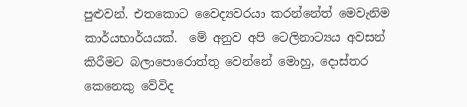පුළුවන්. එතකොට වෛද්‍යවරයා කරන්නේත් මෙවැනිම කාර්යභාර්යයක්.  මේ අනුව අපි ටෙලිනාට්‍යය අවසන් කිරීමට බලාපොරොත්තු වෙන්නේ මොහු, දොස්තර කෙනෙකු වේවිද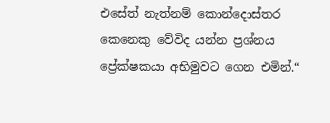එසේත් නැත්නම් කොන්දොස්තර කෙනෙකු වේවිද යන්න ප්‍රශ්නය ප්‍රේක්ෂකයා අභිමුවට ගෙන එමින්.“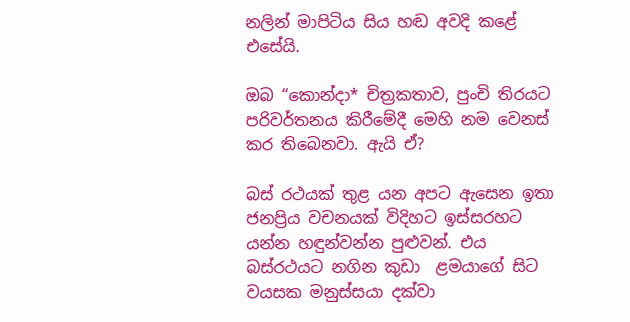නලින් මාපිටිය සිය හඬ අවදි කළේ එසේයි.

ඔබ “කොන්දා* චිත්‍රකතාව, පුංචි තිරයට පරිවර්තනය කිරීමේදී මෙහි නම වෙනස් කර තිබෙනවා. ඇයි ඒ?

බස් රථයක් තුළ යන අපට ඇසෙන ඉතා ජනප්‍රිය වචනයක් විදිහට ඉස්සරහට යන්න හඳුන්වන්න පුළුවන්. එය  බස්රථයට නගින කුඩා  ළමයාගේ සිට වයසක මනුස්සයා දක්වා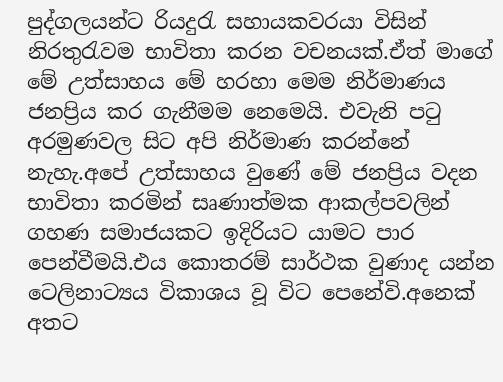පුද්ගලයන්ට රියදුරැ සහායකවරයා විසින් නිරතුරැවම භාවිතා කරන වචනයක්.ඒත් මාගේ මේ උත්සාහය මේ හරහා මෙම නිර්මාණය ජනප්‍රිය කර ගැනීමම නෙමෙයි. එවැනි පටු අරමුණවල සිට අපි නිර්මාණ කරන්නේ නැහැ.අපේ උත්සාහය වුණේ මේ ජනප්‍රිය වදන භාවිතා කරමින් සෘණාත්මක ආකල්පවලින් ගහණ සමාජයකට ඉදිරියට යාමට පාර පෙන්වීමයි.එය කොතරම් සාර්ථක වුණාද යන්න ටෙලිනාට්‍යය විකාශය වූ විට පෙනේවි.අනෙක් අතට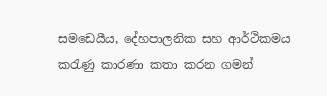සමඩෙයීය, දේහපාලනික සහ ආර්ථිකමය කරැණු කාරණා කතා කරන ගමන්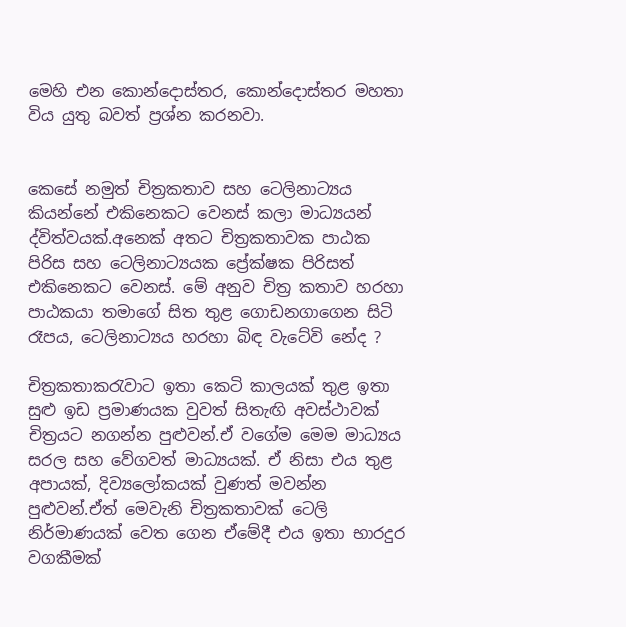මෙහි එන කොන්දොස්තර, කොන්දොස්තර මහතා විය යුතු බවත් ප්‍රශ්න කරනවා.


කෙසේ නමුත් චිත්‍රකතාව සහ ටෙලිනාට්‍යය කියන්නේ එකිනෙකට වෙනස් කලා මාධ්‍යයන් ද්විත්වයක්.අනෙක් අතට චිත්‍රකතාවක පාඨක පිරිස සහ ටෙලිනාට්‍යයක ප්‍රේක්ෂක පිරිසත් එකිනෙකට වෙනස්. මේ අනුව චිත්‍ර කතාව හරහා පාඨකයා තමාගේ සිත තුළ ගොඩනගාගෙන සිටි රෑපය, ටෙලිනාට්‍යය හරහා බිඳ වැටේවි නේද ?

චිත්‍රකතාකරැවාට ඉතා කෙටි කාලයක් තුළ ඉතා සුළු ඉඩ ප්‍රමාණයක වුවත් සිතැඟි අවස්ථාවක් චිත්‍රයට නගන්න පුළුවන්.ඒ වගේම මෙම මාධ්‍යය සරල සහ වේගවත් මාධ්‍යයක්. ඒ නිසා එය තුළ අපායක්, දිව්‍යලෝකයක් වුණත් මවන්න පුළුවන්.ඒත් මෙවැනි චිත්‍රකතාවක් ටෙලි නිර්මාණයක් වෙත ගෙන ඒමේදී එය ඉතා භාරදුර වගකීමක්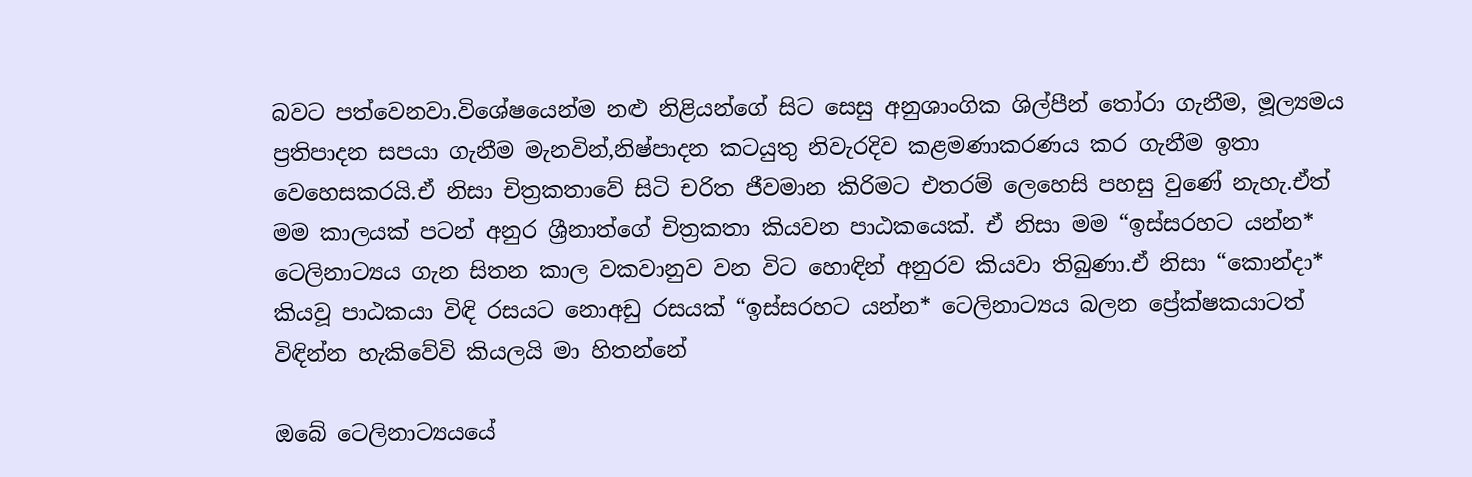බවට පත්වෙනවා.විශේෂයෙන්ම නළු නිළියන්ගේ සිට සෙසු අනුශාංගික ශිල්පීන් තෝරා ගැනීම, මූල්‍යමය ප්‍රතිපාදන සපයා ගැනීම මැනවින්,නිෂ්පාදන කටයුතු නිවැරදිව කළමණාකරණය කර ගැනීම ඉතා වෙහෙසකරයි.ඒ නිසා චිත්‍රකතාවේ සිටි චරිත ජීවමාන කිරිමට එතරම් ලෙහෙසි පහසු වුණේ නැහැ.ඒත් මම කාලයක් පටන් අනුර ශ්‍රීනාත්ගේ චිත්‍රකතා කියවන පාඨකයෙක්. ඒ නිසා මම “ඉස්සරහට යන්න* ටෙලිනාට්‍යය ගැන සිතන කාල වකවානුව වන විට හොඳින් අනුරව කියවා තිබුණා.ඒ නිසා “කොන්දා* කියවූ පාඨකයා විඳි රසයට නොඅඩු රසයක් “ඉස්සරහට යන්න* ටෙලිනාට්‍යය බලන ප්‍රේක්ෂකයාටත් විඳින්න හැකිවේවි කියලයි මා හිතන්නේ

ඔබේ ටෙලිනාට්‍යයයේ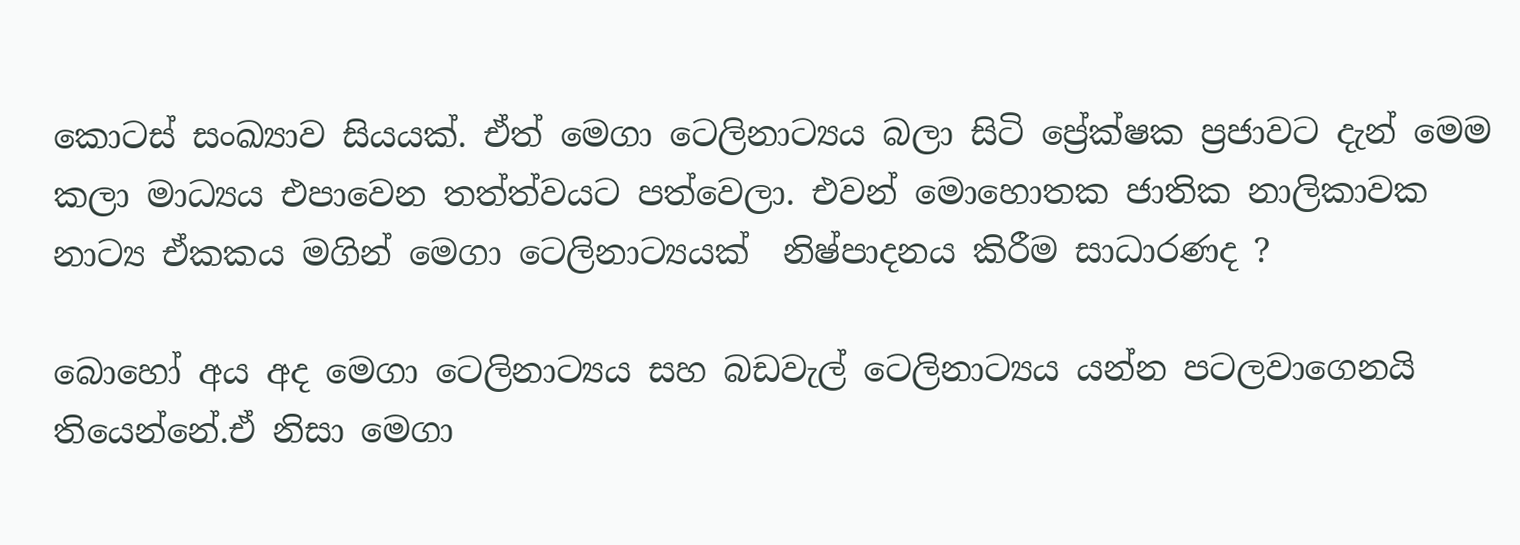කොටස් සංඛ්‍යාව සියයක්. ඒත් මෙගා ටෙලිනාට්‍යය බලා සිටි ප්‍රේක්ෂක ප්‍රජාවට දැන් මෙම කලා මාධ්‍යය එපාවෙන තත්ත්වයට පත්වෙලා. එවන් මොහොතක ජාතික නාලිකාවක නාට්‍ය ඒකකය මගින් මෙගා ටෙලිනාට්‍යයක්  නිෂ්පාදනය කිරීම සාධාරණද ?

බොහෝ අය අද මෙගා ටෙලිනාට්‍යය සහ බඩවැල් ටෙලිනාට්‍යය යන්න පටලවාගෙනයි තියෙන්නේ.ඒ නිසා මෙගා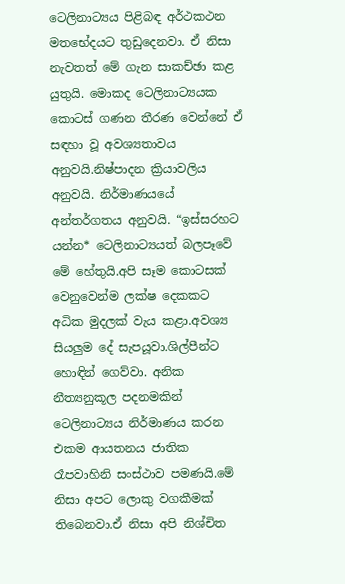ටෙලිනාට්‍යය පිළිබඳ අර්ථකථන මතභේදයට තුඩුදෙනවා. ඒ නිසා නැවතත් මේ ගැන සාකච්ඡා කළ යුතුයි. මොකද ටෙලිනාට්‍යයක කොටස් ගණන තීරණ වෙන්නේ ඒ සඳහා වූ අවශ්‍යතාවය අනුවයි.නිෂ්පාදන ක්‍රියාවලිය අනුවයි. නිර්මාණයයේ අන්තර්ගතය අනුවයි. “ඉස්සරහට යන්න* ටෙලිනාට්‍යයත් බලපෑවේ මේ හේතුයි.අපි සෑම කොටසක් වෙනුවෙන්ම ලක්ෂ දෙකකට අධික මුදලක් වැය කළා.අවශ්‍ය සියලුම දේ සැපයූවා.ශිල්පීන්ට හොඳින් ගෙව්වා. අනික නීත්‍යනුකූල පදනමකින් ටෙලිනාට්‍යය නිර්මාණය කරන එකම ආයතනය ජාතික රෑපවාහිනි සංස්ථාව පමණයි.මේ නිසා අපට ලොකු වගකීමක් තිබෙනවා.ඒ නිසා අපි නිශ්චිත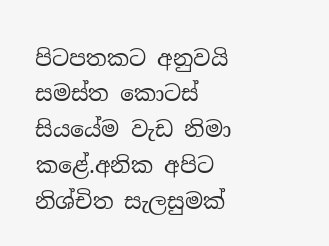පිටපතකට අනුවයි සමස්ත කොටස් සියයේම වැඩ නිමා කළේ.අනික අපිට නිශ්චිත සැලසුමක්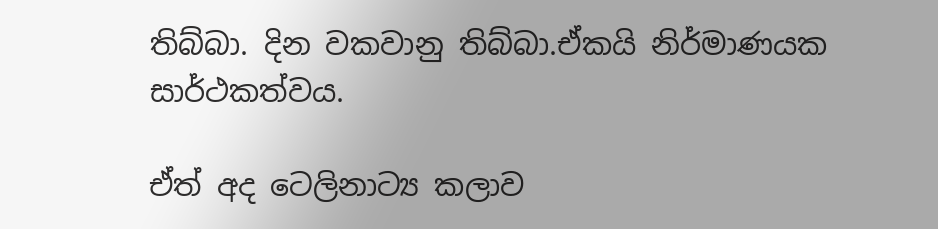තිබ්බා. දින වකවානු තිබ්බා.ඒකයි නිර්මාණයක සාර්ථකත්වය.

ඒත් අද ටෙලිනාට්‍ය කලාව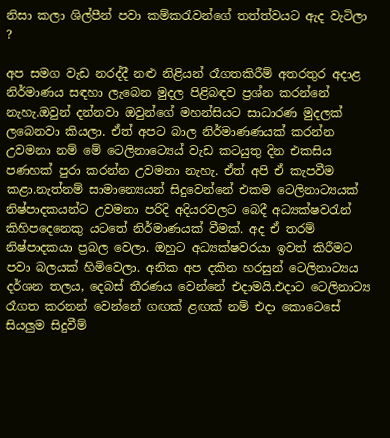නිසා කලා ශිල්පීන් පවා කම්කරැවන්ගේ තත්ත්වයට ඇද වැටිලා ?

අප සමග වැඩ නරද්දී නළු නිළියන් රෑගතකිරීම් අතරතුර අදාළ නිර්මාණය සඳහා ලැබෙන මුදල පිළිබඳව ප්‍රශ්න කරන්නේ නැහැ.ඔවුන් දන්නවා ඔවුන්ගේ මහන්සියට සාධාරණ මුදලක් ලබෙනවා කියලා. ඒත් අපට බාල නිර්මාණණයක් කරන්න උවමනා නම් මේ ටෙලිනාට්‍යෙය් වැඩ කටයුතු දින එකසිය පණහක් පුරා කරන්න උවමනා නැහැ. ඒත් අපි ඒ කැපවීම කළා.නැත්නම් සාමාන්‍යෙයන් සිදුවෙන්නේ එකම ටෙලිනාට්‍යයක් නිෂ්පාදකයන්ට උවමනා පරිදි අදියරවලට බෙදී අධ්‍යක්ෂවරැන් කිහිපදෙනෙකු යටතේ නිර්මාණයක් වීමක්. අද ඒ තරම් නිෂ්පාදකයා ප්‍රබල වෙලා. ඔහුට අධ්‍යක්ෂවරයා ඉවත් කිරීමට පවා බලයක් හිමිවෙලා. අනික අප දකින හරසුන් ටෙලිනාට්‍යය දර්ශන තලය, දෙබස් තීරණය වෙන්නේ එදාමයි.එදාට ටෙලිනාට්‍ය රෑගත කරනන් වෙන්නේ ගඟක් ළඟක් නම් එදා කොටෙසේ සියලුම සිදුවීම්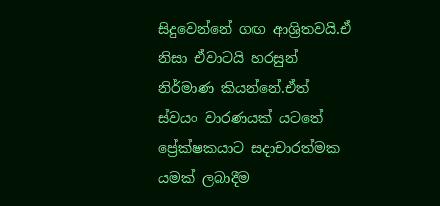සිදුවෙන්නේ ගඟ ආශ්‍රිතවයි.ඒ නිසා ඒවාටයි හරසුන් නිර්මාණ කියන්නේ.ඒත් ස්වයං වාරණයක් යටතේ ප්‍රේක්ෂකයාට සදාචාරත්මක යමක් ලබාදීම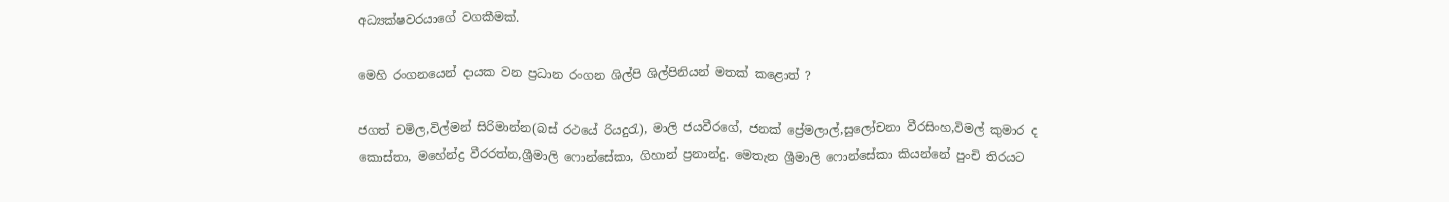අධ්‍යක්ෂවරයාගේ වගකීමක්.

මෙහි රංගනයෙන් දායක වන ප්‍රධාන රංගන ශිල්පි ශිල්පිනියන් මතක් කළොත් ?

ජගත් චමිල,විල්මන් සිරිමාන්න(බස් රථයේ රියදුරැ), මාලි ජයවීරගේ, ජනක් ප්‍රේමලාල්,සුලෝචනා වීරසිංහ,විමල් කුමාර ද කොස්තා, මහේන්ද්‍ර වීරරත්න,ශ්‍රීමාලි ෆොන්සේකා, ගිහාන් ප්‍රනාන්දු. මෙතැන ශ්‍රීමාලි ෆොන්සේකා කියන්නේ පුංචි තිරයට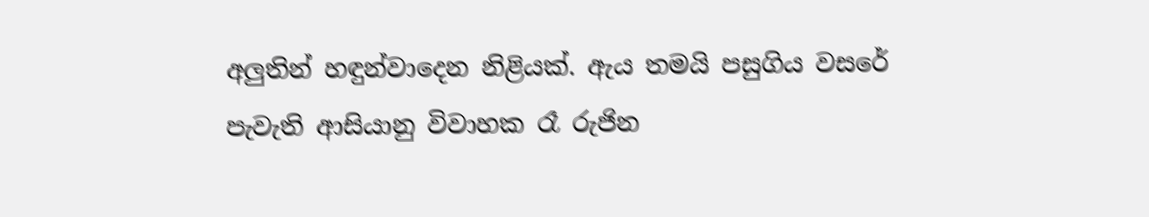අලුතින් හඳුන්වාදෙන නිළියක්. ඇය තමයි පසුගිය වසරේ පැවැති ආසියානු විවාහක රෑ රුජින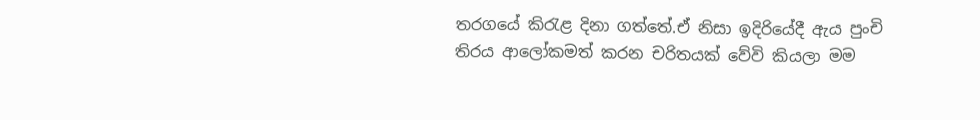තරගයේ කිරැළ දිනා ගත්තේ.ඒ නිසා ඉදිරියේදී ඇය පුංචි තිරය ආලෝකමත් කරන චරිතයක් වේවි කියලා මම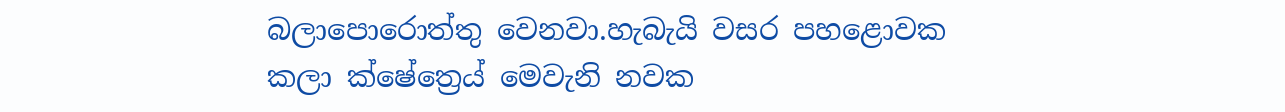බලාපොරොත්තු වෙනවා.හැබැයි වසර පහළොවක කලා ක්ෂේත්‍රෙය් මෙවැනි නවක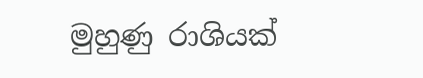මුහුණු රාශියක්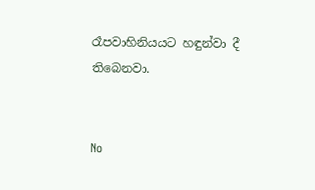රෑපවාහිනියයට හඳුන්වා දී තිබෙනවා.


No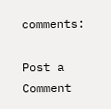comments:

Post a Comment